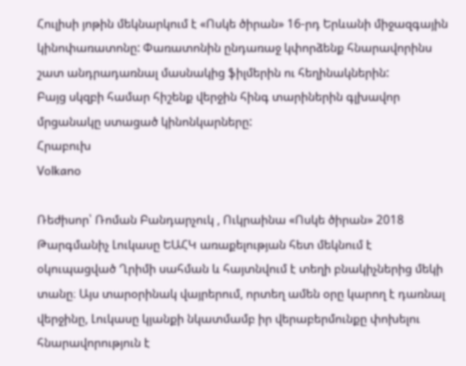Հուլիսի յոթին մեկնարկում է «Ոսկե ծիրան» 16-րդ Երևանի միջազգային կինոփառատոնը: Փառատոնին ընդառաջ կփորձենք հնարավորինս շատ անդրադառնալ մասնակից ֆիլմերին ու հեղինակներին:
Բայց սկզբի համար հիշենք վերջին հինգ տարիներին գլխավոր մրցանակը ստացած կինոնկարները:
Հրաբուխ
Vօlkanօ

Ռեժիսոր՝ Ռոման Բանդարչուկ , Ուկրաինա «Ոսկե ծիրան» 2018
Թարգմանիչ Լուկասը ԵԱՀԿ առաքելության հետ մեկնում է օկուպացված Ղրիմի սահման և հայտնվում է տեղի բնակիչներից մեկի տանը։ Այս տարօրինակ վայրերում, որտեղ ամեն օրը կարող է դառնալ վերջինը, Լուկասը կյանքի նկատմամբ իր վերաբերմունքը փոխելու հնարավորություն է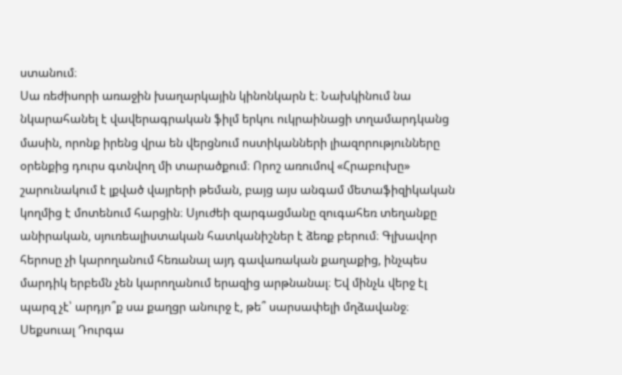ստանում։
Սա ռեժիսորի առաջին խաղարկային կինոնկարն է։ Նախկինում նա նկարահանել է վավերագրական ֆիլմ երկու ուկրաինացի տղամարդկանց մասին, որոնք իրենց վրա են վերցնում ոստիկանների լիազորությունները օրենքից դուրս գտնվող մի տարածքում։ Որոշ առումով «Հրաբուխը» շարունակում է լքված վայրերի թեման, բայց այս անգամ մետաֆիզիկական կողմից է մոտենում հարցին։ Սյուժեի զարգացմանը զուգահեռ տեղանքը անիրական, սյուռեալիստական հատկանիշներ է ձեռք բերում։ Գլխավոր հերոսը չի կարողանում հեռանալ այդ գավառական քաղաքից, ինչպես մարդիկ երբեմն չեն կարողանում երազից արթնանալ։ Եվ մինչև վերջ էլ պարզ չէ՝ արդյո՞ք սա քաղցր անուրջ է, թե՞ սարսափելի մղձավանջ։
Սեքսուալ Դուրգա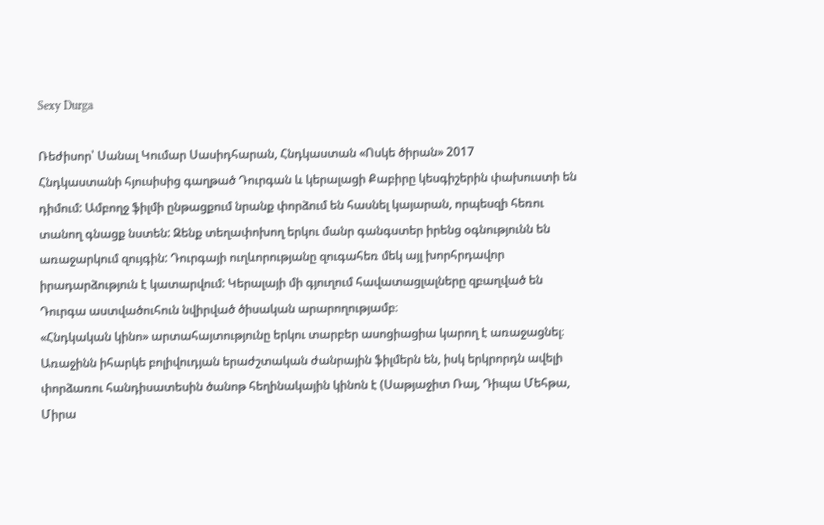Sexy Durga

Ռեժիսոր՝ Սանալ Կումար Սասիդհարան, Հնդկաստան «Ոսկե ծիրան» 2017
Հնդկաստանի հյուսիսից գաղթած Դուրգան և կերալացի Քաբիրը կեսգիշերին փախուստի են դիմում: Ամբողջ ֆիլմի ընթացքում նրանք փորձում են հասնել կայարան, որպեսզի հեռու տանող գնացք նստեն: Զենք տեղափոխող երկու մանր գանգստեր իրենց օգնությունն են առաջարկում զույգին: Դուրգայի ուղևորությանը զուգահեռ մեկ այլ խորհրդավոր իրադարձություն է կատարվում: Կերալայի մի գյուղում հավատացլալները զբաղված են Դուրգա աստվածուհուն նվիրված ծիսական արարողությամբ։
«Հնդկական կինո» արտահայտությունը երկու տարբեր ասոցիացիա կարող է առաջացնել։ Առաջինն իհարկե բոլիվուդյան երաժշտական ժանրային ֆիլմերն են, իսկ երկրորդն ավելի փորձառու հանդիսատեսին ծանոթ հեղինակային կինոն է (Սաթյաջիտ Ռայ, Դիպա Մեհթա, Միրա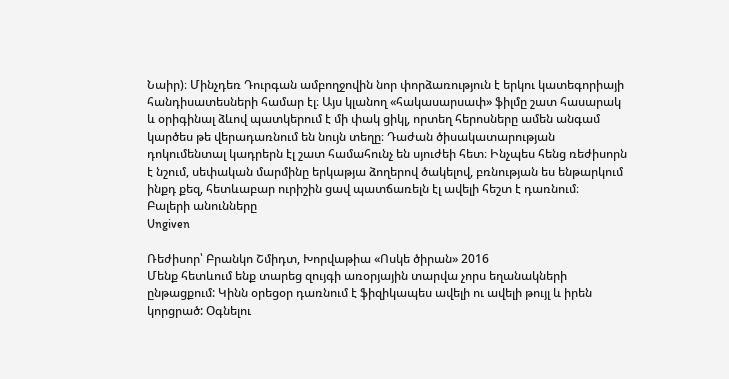Նաիր)։ Մինչդեռ Դուրգան ամբողջովին նոր փորձառություն է երկու կատեգորիայի հանդիսատեսների համար էլ։ Այս կլանող «հակասարսափ» ֆիլմը շատ հասարակ և օրիգինալ ձևով պատկերում է մի փակ ցիկլ, որտեղ հերոսները ամեն անգամ կարծես թե վերադառնում են նույն տեղը։ Դաժան ծիսակատարության դոկումենտալ կադրերն էլ շատ համահունչ են սյուժեի հետ։ Ինչպես հենց ռեժիսորն է նշում, սեփական մարմինը երկաթյա ձողերով ծակելով, բռնության ես ենթարկում ինքդ քեզ, հետևաբար ուրիշին ցավ պատճառելն էլ ավելի հեշտ է դառնում։
Բալերի անունները
Ungiven

Ռեժիսոր՝ Բրանկո Շմիդտ, Խորվաթիա «Ոսկե ծիրան» 2016
Մենք հետևում ենք տարեց զույգի առօրյային տարվա չորս եղանակների ընթացքում: Կինն օրեցօր դառնում է ֆիզիկապես ավելի ու ավելի թույլ և իրեն կորցրած: Օգնելու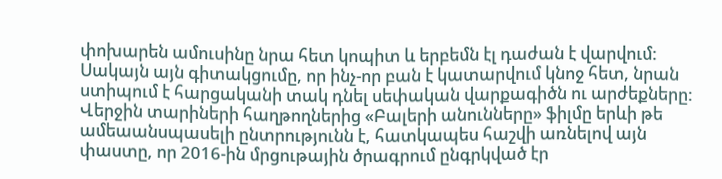փոխարեն ամուսինը նրա հետ կոպիտ և երբեմն էլ դաժան է վարվում: Սակայն այն գիտակցումը, որ ինչ-որ բան է կատարվում կնոջ հետ, նրան ստիպում է հարցականի տակ դնել սեփական վարքագիծն ու արժեքները:
Վերջին տարիների հաղթողներից «Բալերի անունները» ֆիլմը երևի թե ամեաանսպասելի ընտրությունն է, հատկապես հաշվի առնելով այն փաստը, որ 2016-ին մրցութային ծրագրում ընգրկված էր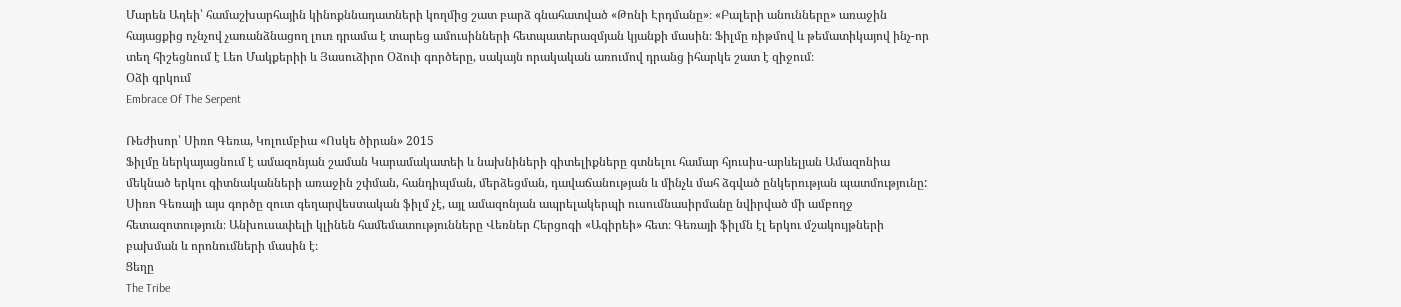Մարեն Ադեի՝ համաշխարհային կինոքննադատների կողմից շատ բարձ գնահատված «Թոնի Էրդմանը»։ «Բալերի անունները» առաջին հայացքից ոչնչով չառանձնացող լուռ դրամա է տարեց ամուսինների հետպատերազմյան կյանքի մասին։ Ֆիլմը ռիթմով և թեմատիկայով ինչ-որ տեղ հիշեցնում է Լեո Մակքերիի և Յասուձիրո Օձուի գործերը, սակայն որակական առումով դրանց իհարկե շատ է զիջում։
Օձի գրկում
Embrace Of The Serpent

Ռեժիսոր՝ Սիռո Գեռա, Կոլումբիա «Ոսկե ծիրան» 2015
Ֆիլմը ներկայացնում է ամազոնյան շաման Կարամակատեի և նախնիների գիտելիքները գտնելու համար հյուսիս-արևելյան Ամազոնիա մեկնած երկու գիտնականների առաջին շփման, հանդիպման, մերձեցման, դավաճանության և մինչև մահ ձգված ընկերության պատմությունը:
Սիռո Գեռայի այս գործը զուտ գեղարվեստական ֆիլմ չէ, այլ ամազոնյան ապրելակերպի ուսումնասիրմանը նվիրված մի ամբողջ հետազոտություն։ Անխուսափելի կլինեն համեմատությունները Վեռներ Հերցոգի «Ագիրեի» հետ։ Գեռայի ֆիլմն էլ երկու մշակույթների բախման և որոնումների մասին է։
Ցեղը
The Tribe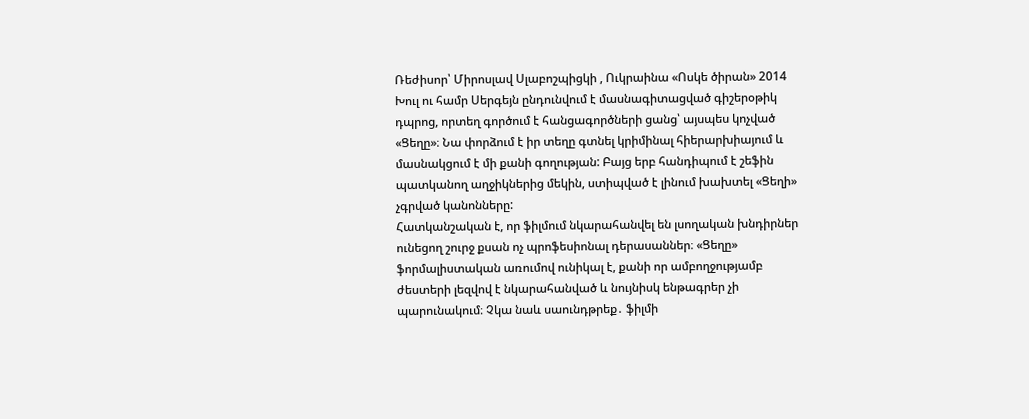Ռեժիսոր՝ Միրոսլավ Սլաբոշպիցկի , Ուկրաինա «Ոսկե ծիրան» 2014
Խուլ ու համր Սերգեյն ընդունվում է մասնագիտացված գիշերօթիկ դպրոց, որտեղ գործում է հանցագործների ցանց՝ այսպես կոչված «Ցեղը»։ Նա փորձում է իր տեղը գտնել կրիմինալ հիերարխիայում և մասնակցում է մի քանի գողության: Բայց երբ հանդիպում է շեֆին պատկանող աղջիկներից մեկին, ստիպված է լինում խախտել «Ցեղի» չգրված կանոնները:
Հատկանշական է, որ ֆիլմում նկարահանվել են լսողական խնդիրներ ունեցող շուրջ քսան ոչ պրոֆեսիոնալ դերասաններ։ «Ցեղը» ֆորմալիստական առումով ունիկալ է, քանի որ ամբողջությամբ ժեստերի լեզվով է նկարահանված և նույնիսկ ենթագրեր չի պարունակում։ Չկա նաև սաունդթրեք․ ֆիլմի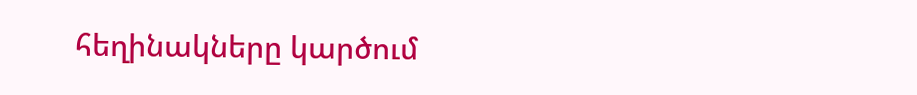հեղինակները կարծում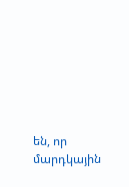են, որ մարդկային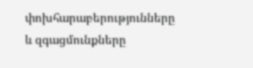փոխհարաբերությունները և զգացմունքները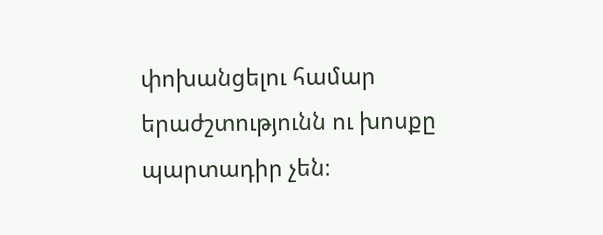փոխանցելու համար երաժշտությունն ու խոսքը պարտադիր չեն։